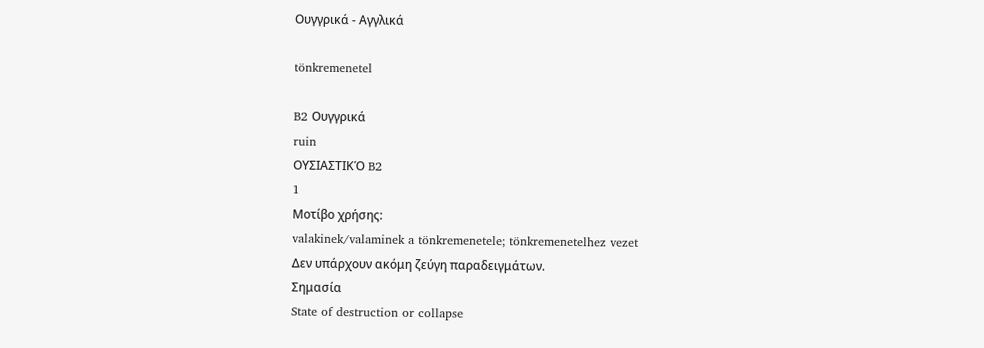Ουγγρικά - Αγγλικά

tönkremenetel

B2 Ουγγρικά
ruin
ΟΥΣΙΑΣΤΙΚΌ B2
1
Μοτίβο χρήσης:
valakinek/valaminek a tönkremenetele; tönkremenetelhez vezet
Δεν υπάρχουν ακόμη ζεύγη παραδειγμάτων.
Σημασία
State of destruction or collapse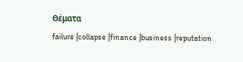Θέματα
failure |collapse |finance |business |reputation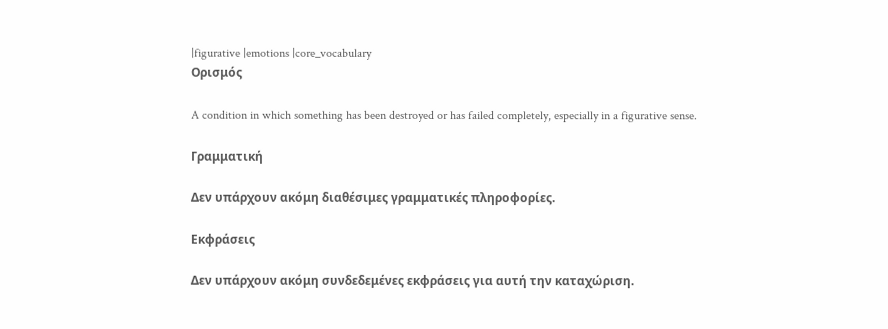|figurative |emotions |core_vocabulary
Ορισμός

A condition in which something has been destroyed or has failed completely, especially in a figurative sense.

Γραμματική

Δεν υπάρχουν ακόμη διαθέσιμες γραμματικές πληροφορίες.

Εκφράσεις

Δεν υπάρχουν ακόμη συνδεδεμένες εκφράσεις για αυτή την καταχώριση.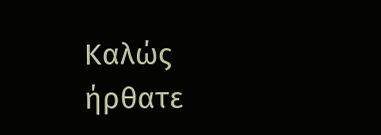Καλώς ήρθατε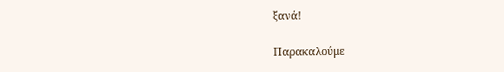ξανά!

Παρακαλούμε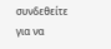συνδεθείτε για να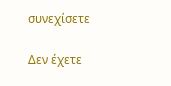συνεχίσετε

Δεν έχετε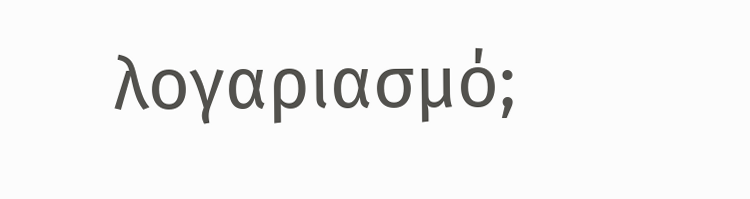λογαριασμό;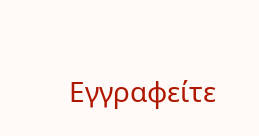Εγγραφείτε